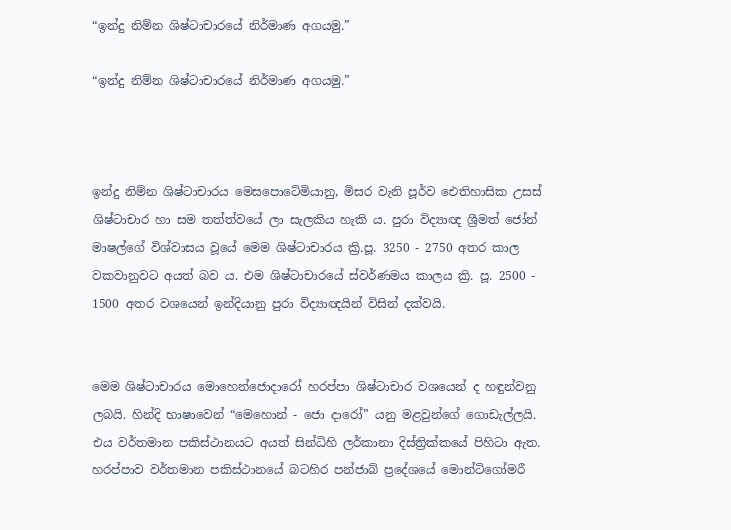“ඉන්දු නිම්න ශිෂ්ටාචාරයේ නිර්මාණ අගයමු.”

“ඉන්දු නිම්න ශිෂ්ටාචාරයේ නිර්මාණ අගයමු.”



ඉන්දු නිම්න ශිෂ්ටාචාරය මෙසපොටේමියානු, මිසර වැනි පූර්ව ඓතිහාසික උසස් ශිෂ්ටාචාර හා සම තත්ත්වයේ ලා සැලකිය හැකි ය. පුරා විද්‍යාඥ ශ්‍රීමත් ජෝන් මාෂල්ගේ විශ්වාසය වූයේ මෙම ශිෂ්ටාචාරය ක්‍රි.පූ. 3250 - 2750 අතර කාල වකවානුවට අයත් බව ය. එම ශිෂ්ටාචාරයේ ස්වර්ණමය කාලය ක්‍රි. පූ. 2500 - 1500 අතර වශයෙන් ඉන්දියානු පුරා විද්‍යාඥයින් විසින් දක්වයි.


මෙම ශිෂ්ටාචාරය මොහෙන්ජොදාරෝ හරප්පා ශිෂ්ටාචාර වශයෙන් ද හඳුන්වනු ලබයි. හින්දි භාෂාවෙන් “මෙහොන් - ජො දාරෝ” යනු මළවුන්ගේ ගොඩැල්ලයි. එය වර්තමාන පකිස්ථානයට අයත් සින්ධිහි ලර්කානා දිස්ත්‍රික්කයේ පිහිටා ඇත. හරප්පාව වර්තමාන පකිස්ථානයේ බටහිර පන්ජාබ් ප්‍රදේශයේ මොන්ටිගෝමරී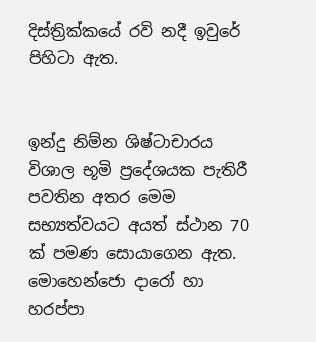දිස්ත්‍රික්කයේ රවි නදී ඉවුරේ පිහිටා ඇත.


ඉන්දු නිම්න ශිෂ්ටාචාරය විශාල භූමි ප්‍රදේශයක පැතිරී පවතින අතර මෙම සභ්‍යත්වයට අයත් ස්ථාන 70 ක් පමණ සොයාගෙන ඇත. මොහෙන්ජො දාරෝ හා හරප්පා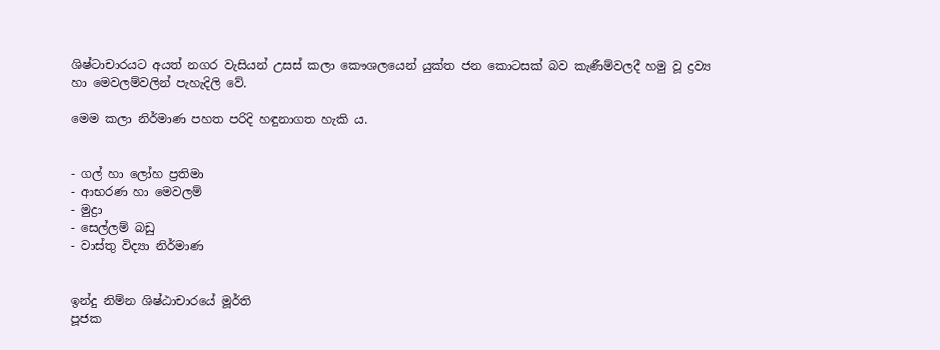ශිෂ්ටාචාරයට අයත් නගර වැසියන් උසස් කලා කෞශලයෙන් යුක්ත ජන කොටසක් බව කැණීම්වලදී හමු වූ ද්‍රව්‍ය හා මෙවලම්වලින් පැහැදිලි වේ.

මෙම කලා නිර්මාණ පහත පරිදි හඳුනාගත හැකි ය.


- ගල් හා ලෝහ ප්‍රතිමා
- ආභරණ හා මෙවලම්
- මුද්‍රා
- සෙල්ලම් බඩු
- වාස්තු විද්‍යා නිර්මාණ


ඉන්දු නිම්න ශිෂ්ඨාචාරයේ මූර්ති
පූජක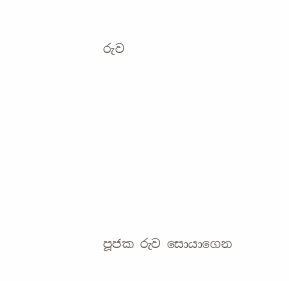රුව







පූජක රුව සොයාගෙන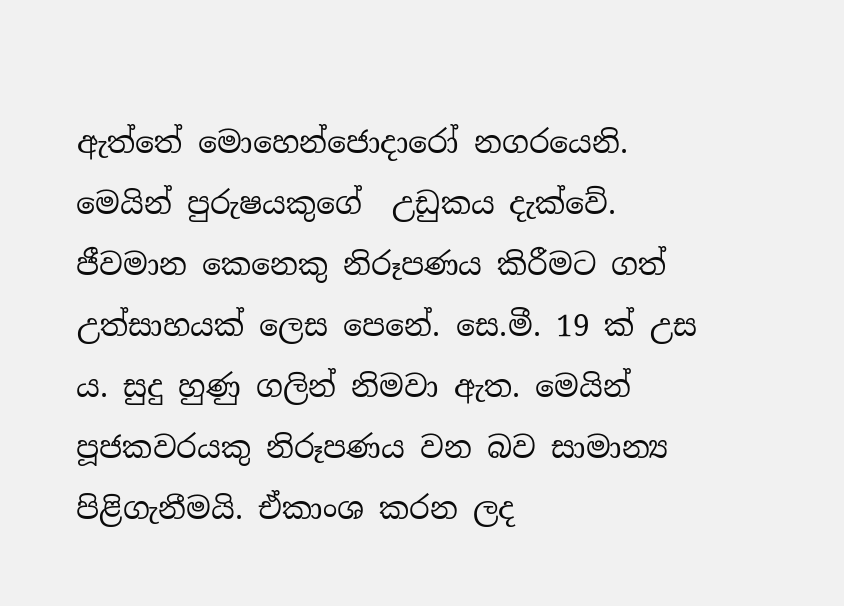ඇත්තේ මොහෙන්ජොදාරෝ නගරයෙනි. මෙයින් පුරුෂයකුගේ  උඩුකය දැක්වේ. ජීවමාන කෙනෙකු නිරූපණය කිරීමට ගත් උත්සාහයක් ලෙස පෙනේ. සෙ.මී. 19 ක් උස ය. සුදු හුණු ගලින් නිමවා ඇත. මෙයින් පූජකවරයකු නිරූපණය වන බව සාමාන්‍ය පිළිගැනීමයි. ඒකාංශ කරන ලද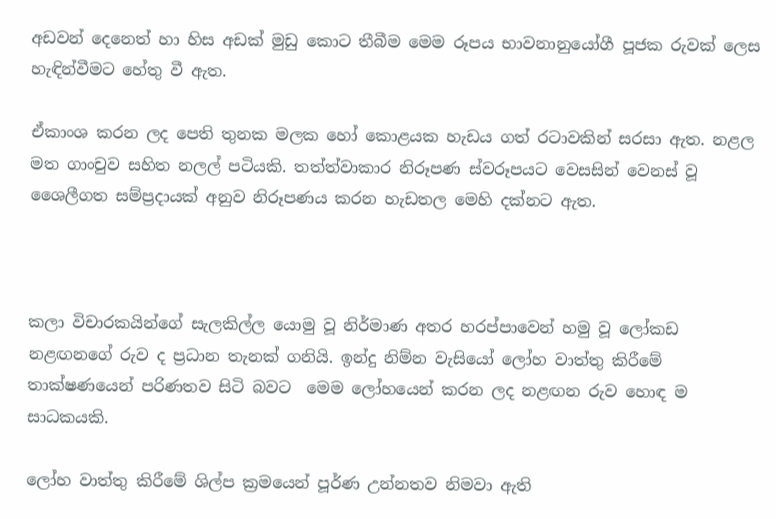අඩවන් දෙනෙත් හා හිස අඩක් මුඩු කොට තීබීම මෙම රූපය භාවනානුයෝගී පූජක රුවක් ලෙස හැඳින්වීමට හේතු වී ඇත.

ඒකාංශ කරන ලද පෙති තුනක මලක හෝ කොළයක හැඩය ගත් රටාවකින් සරසා ඇත. නළල මත ගාංචුව සහිත නලල් පටියකි. තත්ත්වාකාර නිරූපණ ස්වරූපයට වෙසසින් වෙනස් වූ ශෛලීගත සම්ප්‍රදායක් අනුව නිරූපණය කරන හැඩතල මෙහි දක්නට ඇත.



කලා විචාරකයින්ගේ සැලකිල්ල යොමු වූ නිර්මාණ අතර හරප්පාවෙන් හමු වූ ලෝකඩ නළඟනගේ රුව ද ප්‍රධාන තැනක් ගනියි. ඉන්දු නිම්න වැසියෝ ලෝහ වාත්තු කිරීමේ තාක්ෂණයෙන් පරිණතව සිටි බවට  මෙම ලෝහයෙන් කරන ලද නළඟන රුව හොඳ ම සාධකයකි.

ලෝහ වාත්තු කිරීමේ ශිල්ප ක්‍රමයෙන් පූර්ණ උන්නතව නිමවා ඇති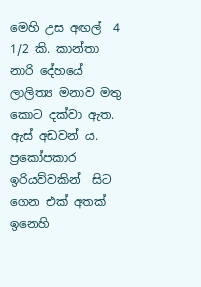මෙහි උස අඟල්  4  1/2 කි. කාන්තා නාරි දේහයේ ලාලිත්‍ය මනාව මතු කොට දක්වා ඇත. ඇස් අඩවන් ය. ප්‍රකෝපකාර ඉරියව්වකින්  සිට ගෙන එක් අතක් ඉනෙහි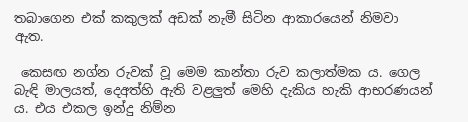තබාගෙන එක් කකුලක් අඩක් නැමී සිටින ආකාරයෙන් නිමවා ඇත.

 කෙසඟ නග්න රුවක් වූ මෙම කාන්තා රුව කලාත්මක ය. ගෙල බැඳි මාලයත්, දෙඅත්හි ඇති වළලුත් මෙහි දැකිය හැකි ආභරණයන් ය. එය එකල ඉන්දු නිම්න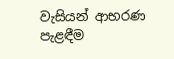වැසියන් ආභරණ පැළඳීම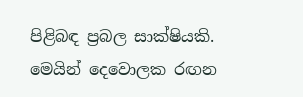පිළිබඳ ප්‍රබල සාක්ෂියකි. මෙයින් දෙවොලක රඟන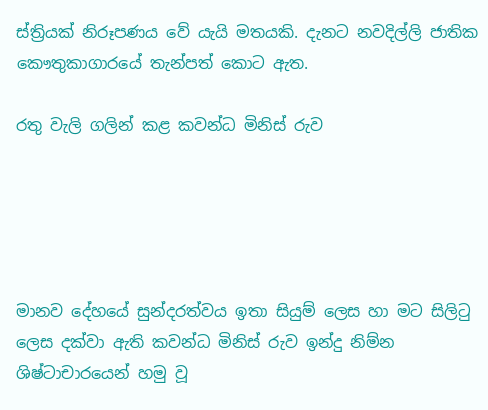ස්ත්‍රියක් නිරූපණය වේ යැයි මතයකි. දැනට නවදිල්ලි ජාතික කෞතුකාගාරයේ තැන්පත් කොට ඇත.

රතු වැලි ගලින් කළ කවන්ධ මිනිස් රුව





මානව දේහයේ සුන්දරත්වය ඉතා සියුම් ලෙස හා මට සිලිටු ලෙස දක්වා ඇති කවන්ධ මිනිස් රුව ඉන්දු නිම්න ශිෂ්ටාචාරයෙන් හමු වූ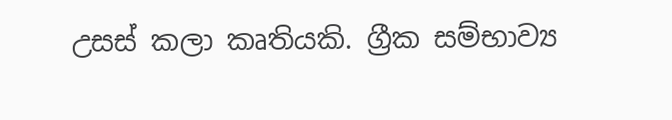උසස් කලා කෘතියකි. ග්‍රීක සම්භාව්‍ය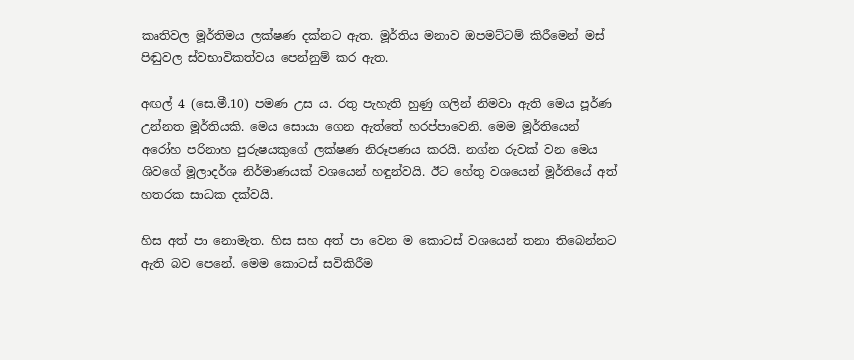කෘතිවල මූර්තිමය ලක්ෂණ දක්නට ඇත. මූර්තිය මනාව ඔපමට්ටම් කිරීමෙන් මස් පිඬුවල ස්වභාවිකත්වය පෙන්නුම් කර ඇත.

අඟල් 4 (සෙ.මී.10) පමණ උස ය. රතු පැහැති හුණු ගලින් නිමවා ඇති මෙය පූර්ණ උන්නත මූර්තියකි. මෙය සොයා ගෙන ඇත්තේ හරප්පාවෙනි. මෙම මූර්තියෙන් අරෝහ පරිනාහ පුරුෂයකුගේ ලක්ෂණ නිරූපණය කරයි. නග්න රුවක් වන මෙය ශිවගේ මූලාදර්ශ නිර්මාණයක් වශයෙන් හඳුන්වයි. ඊට හේතු වශයෙන් මූර්තියේ අත් හතරක සාධක දක්වයි.

හිස අත් පා නොමැත. හිස සහ අත් පා වෙන ම කොටස් වශයෙන් තනා තිබෙන්නට ඇති බව පෙනේ. මෙම කොටස් සවිකිරීම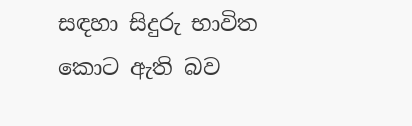සඳහා සිදුරු භාවිත කොට ඇති බව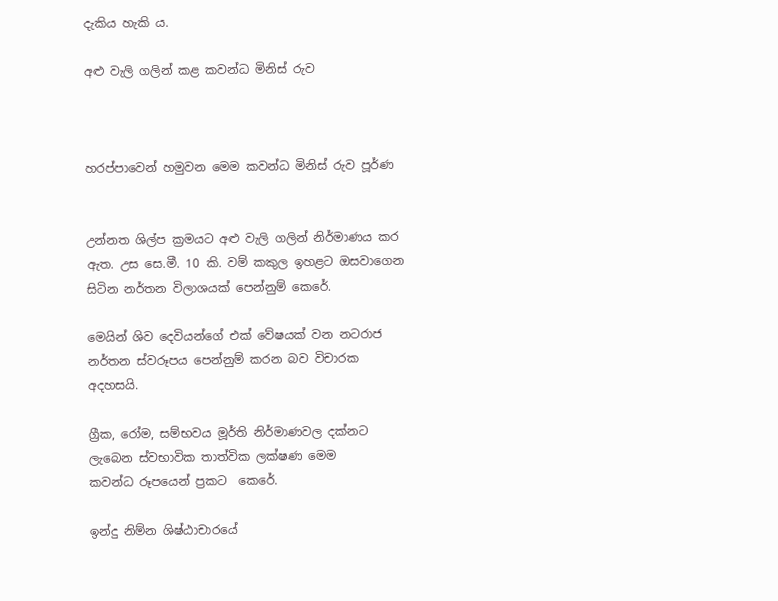දැකිය හැකි ය.

අළු වැලි ගලින් කළ කවන්ධ මිනිස් රුව



හරප්පාවෙන් හමුවන මෙම කවන්ධ මිනිස් රුව පූර්ණ


උන්නත ශිල්ප ක්‍රමයට අළු වැලි ගලින් නිර්මාණය කර ඇත. උස සෙ.මී. 10 කි. වම් කකුල ඉහළට ඔසවාගෙන සිටින නර්තන විලාශයක් පෙන්නුම් කෙරේ.

මෙයින් ශිව දෙවියන්ගේ එක් වේෂයක් වන නටරාජ නර්තන ස්වරූපය පෙන්නුම් කරන බව විචාරක අදහසයි.

ග්‍රීක, රෝම, සම්භවය මූර්ති නිර්මාණවල දක්නට ලැබෙන ස්වභාවික තාත්වික ලක්ෂණ මෙම
කවන්ධ රූපයෙන් ප්‍රකට  කෙරේ.

ඉන්දු නිම්න ශිෂ්ඨාචාරයේ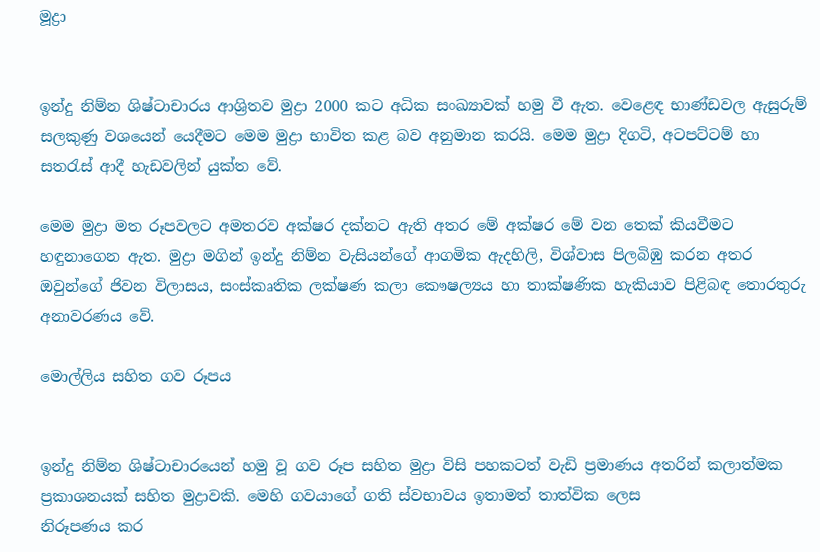මූද්‍රා


ඉන්දු නිම්න ශිෂ්ටාචාරය ආශ්‍රිතව මුද්‍රා 2000 කට අධික සංඛ්‍යාවක් හමු වී ඇත. වෙළෙඳ භාණ්ඩවල ඇසුරුම් සලකුණු වශයෙන් යෙදීමට මෙම මුද්‍රා භාවිත කළ බව අනුමාන කරයි. මෙම මුද්‍රා දිගටි, අටපට්ටම් හා සතරැස් ආදී හැඩවලින් යුක්ත වේ.

මෙම මුද්‍රා මත රූපවලට අමතරව අක්ෂර දක්නට ඇති අතර මේ අක්ෂර මේ වන තෙක් කියවීමට හඳුනාගෙන ඇත. මුද්‍රා මගින් ඉන්දු නිම්න වැසියන්ගේ ආගමික ඇදහිලි, විශ්වාස පිලබිඹු කරන අතර ඔවුන්ගේ ජිවන විලාසය, සංස්කෘතික ලක්ෂණ කලා කෞෂල්‍යය හා තාක්ෂණික හැකියාව පිළිබඳ තොරතුරු අනාවරණය වේ.

මොල්ලිය සහිත ගව රූපය


ඉන්දු නිම්න ශිෂ්ටාචාරයෙන් හමු වූ ගව රූප සහිත මුද්‍රා විසි පහකටත් වැඩි ප්‍රමාණය අතරින් කලාත්මක ප්‍රකාශනයක් සහිත මුද්‍රාවකි. මෙහි ගවයාගේ ගති ස්වභාවය ඉතාමත් තාත්වික ලෙස
නිරූපණය කර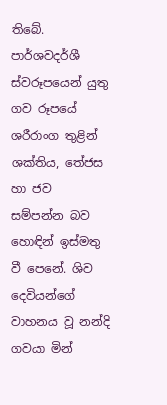තිබේ. පාර්ශවදර්ශී ස්වරූපයෙන් යුතු ගව රූපයේ ශරීරාංග තුළින් ශක්තිය, තේජස හා ජව සම්පන්න බව හොඳින් ඉස්මතු වී පෙනේ. ශිව දෙවියන්ගේ වාහනය වූ නන්දි ගවයා මින්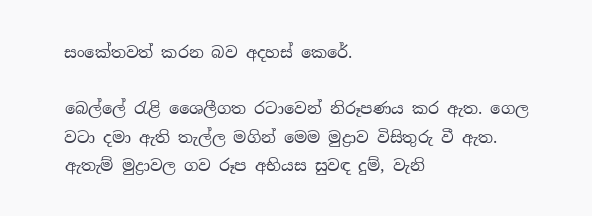සංකේතවත් කරන බව අදහස් කෙරේ.

බෙල්ලේ රැළි ශෛලීගත රටාවෙන් නිරූපණය කර ඇත. ගෙල වටා දමා ඇති තැල්ල මගින් මෙම මුද්‍රාව විසිතුරු වී ඇත. ඇතැම් මුද්‍රාවල ගව රූප අභියස සුවඳ දුම්, වැනි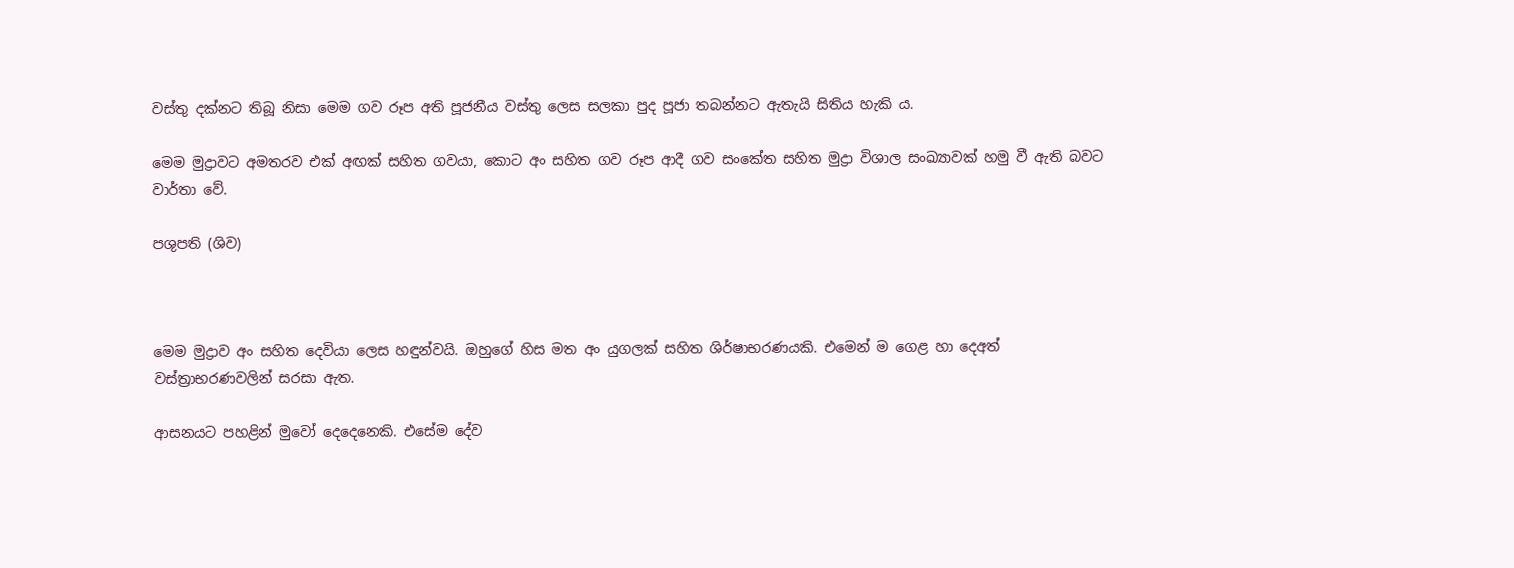වස්තු දක්නට තිබූ නිසා මෙම ගව රූප අති පූජනීය වස්තු ලෙස සලකා පුද පූජා තබන්නට ඇතැයි සිතිය හැකි ය.

මෙම මුද්‍රාවට අමතරව එක් අඟක් සහිත ගවයා, කොට අං සහිත ගව රූප ආදී ගව සංකේත සහිත මුද්‍රා විශාල සංඛ්‍යාවක් හමු වී ඇති බවට වාර්තා වේ.

පශුපති (ශිව)



මෙම මුද්‍රාව අං සහිත දෙවියා ලෙස හඳුන්වයි. ඔහුගේ හිස මත අං යුගලක් සහිත ශිර්ෂාභරණයකි. එමෙන් ම ගෙළ හා දෙඅත් වස්ත්‍රාභරණවලින් සරසා ඇත.

ආසනයට පහළින් මුවෝ දෙදෙනෙකි. එසේම දේව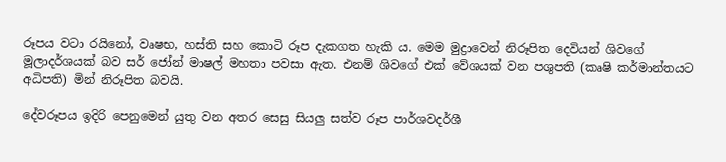රූපය වටා රයිනෝ, වෘෂභ, හස්ති සහ කොටි රූප දැකගත හැකි ය. මෙම මුද්‍රාවෙන් නිරූපිත දෙවියන් ශිවගේ මූලාදර්ශයක් බව සර් ජෝන් මාෂල් මහතා පවසා ඇත. එනම් ශිවගේ එක් වේශයක් වන පශුපති (කෘෂි කර්මාන්තයට
අධිපති) මින් නිරූපිත බවයි.

දේවරූපය ඉදිරි පෙනුමෙන් යුතු වන අතර සෙසු සියලු සත්ව රූප පාර්ශවදර්ශී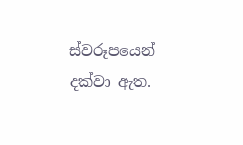ස්වරූපයෙන් දක්වා ඇත.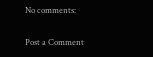No comments:

Post a Comment